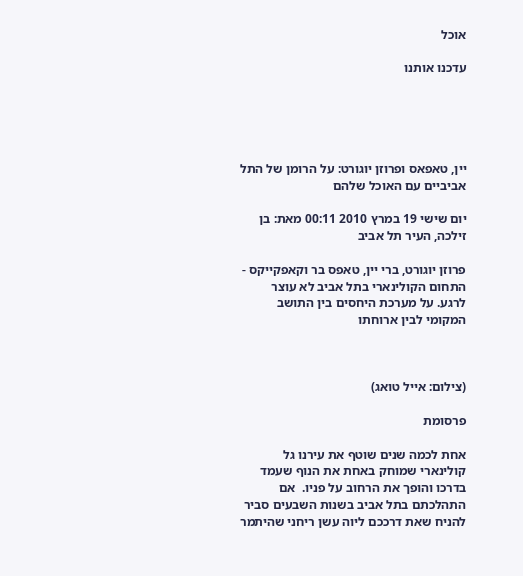אוכל

עדכנו אותנו





יין, טאפאס ופרוזן יוגורט: על הרומן של התל אביביים עם האוכל שלהם

יום שישי 19 במרץ 2010 00:11 מאת: בן זילכה, העיר תל אביב

פרוזן יוגורט, ברי יין, טאפס בר וקאפקייקס - התחום הקולינארי בתל אביב לא עוצר לרגע. על מערכת היחסים בין התושב המקומי לבין ארוחתו



(צילום: אייל טואג)

פרסומת

אחת לכמה שנים שוטף את עירנו גל קולינארי שמוחק באחת את הנוף שעמד בדרכו והופך את הרחוב על פניו.  אם התהלכתם בתל אביב בשנות השבעים סביר להניח שאת דרככם ליוה עשן ריחני שהיתמר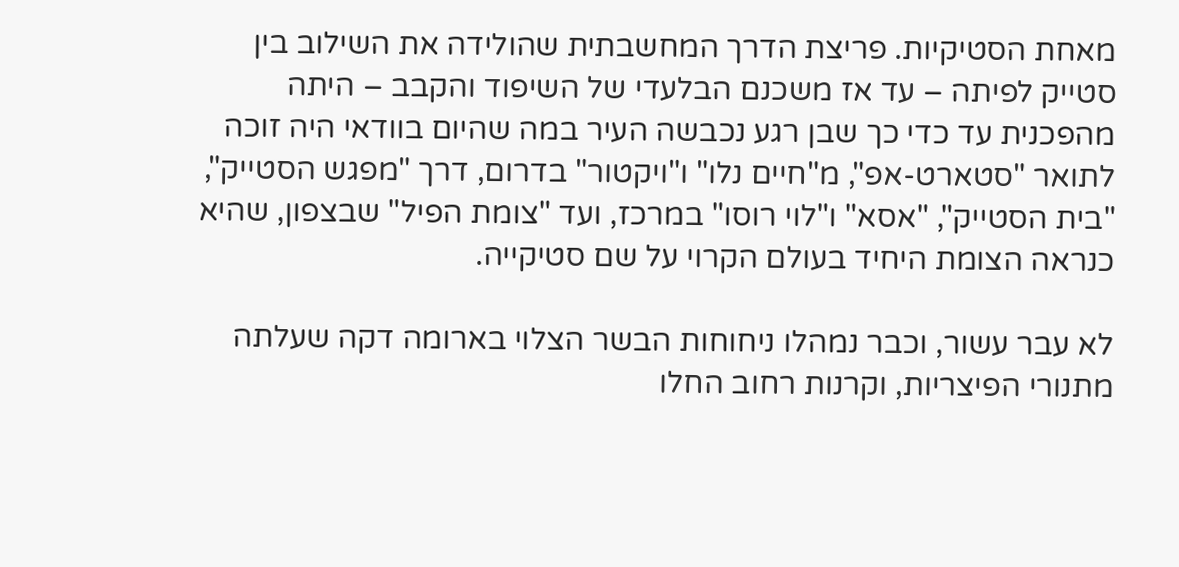מאחת הסטיקיות. פריצת הדרך המחשבתית שהולידה את השילוב בין סטייק לפיתה – עד אז משכנם הבלעדי של השיפוד והקבב – היתה מהפכנית עד כדי כך שבן רגע נכבשה העיר במה שהיום בוודאי היה זוכה לתואר "סטארט-אפ", מ"חיים נלו" ו"ויקטור" בדרום, דרך "מפגש הסטייק", "בית הסטייק", "אסא" ו"לוי רוסו" במרכז, ועד "צומת הפיל" שבצפון, שהיא כנראה הצומת היחיד בעולם הקרוי על שם סטיקייה.

לא עבר עשור, וכבר נמהלו ניחוחות הבשר הצלוי בארומה דקה שעלתה מתנורי הפיצריות, וקרנות רחוב החלו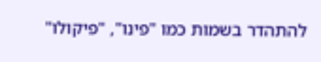להתהדר בשמות כמו "פינו", "פיקולו"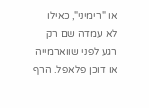או "רימיני", כאילו  לא עמדה שם רק רגע לפני שווארמייה או דוכן פלאפל. הרף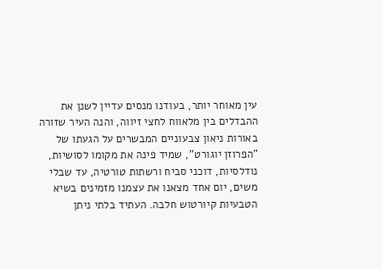עין מאוחר יותר, בעודנו מנסים עדיין לשנן את ההבדלים בין מלאווח לחצי זיווה, והנה העיר שזורה באורות ניאון צבעוניים המבשרים על הגעתו של "הפרוזן יוגורט", שמיד פינה את מקומו לסושיות, נודלסיות, דוכני סביח ורשתות טורטיה, עד שבלי משים, יום אחד מצאנו את עצמנו מזמינים בשיא הטבעיות קיורטוש חלבה. העתיד בלתי ניתן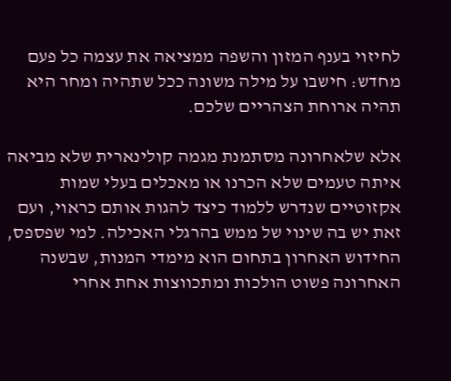לחיזוי בענף המזון והשפה ממציאה את עצמה כל פעם מחדש: חישבו על מילה משונה ככל שתהיה ומחר היא תהיה ארוחת הצהריים שלכם.

אלא שלאחרונה מסתמנת מגמה קולינארית שלא מביאה איתה טעמים שלא הכרנו או מאכלים בעלי שמות אקזוטיים שנדרש ללמוד כיצד להגות אותם כראוי, ועם זאת יש בה שינוי של ממש בהרגלי האכילה. למי שפספס, החידוש האחרון בתחום הוא מימדי המנות, שבשנה האחרונה פשוט הולכות ומתכווצות אחת אחרי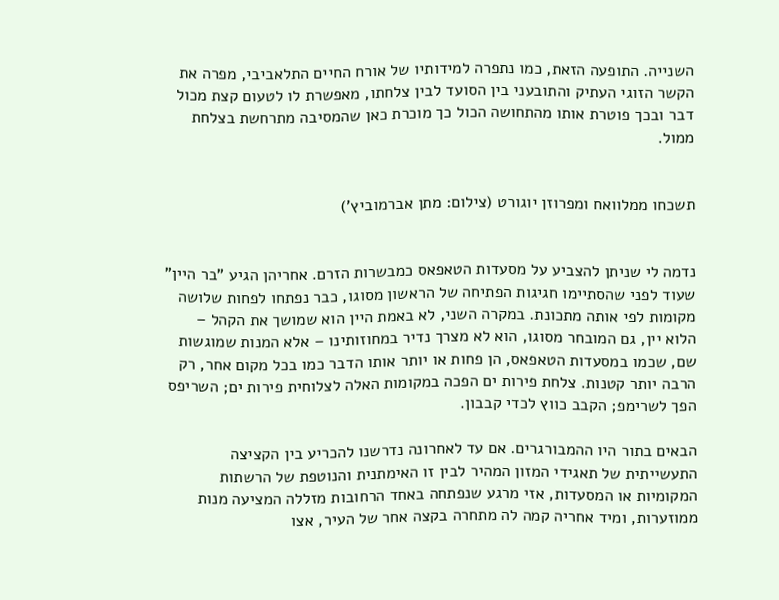השנייה. התופעה הזאת, כמו נתפרה למידותיו של אורח החיים התלאביבי, מפרה את הקשר הזוגי העתיק והתובעני בין הסועד לבין צלחתו, מאפשרת לו לטעום קצת מכול דבר ובכך פוטרת אותו מהתחושה הכול כך מוכרת כאן שהמסיבה מתרחשת בצלחת ממול.


תשכחו ממלוואח ומפרוזן יוגורט (צילום: מתן אברמוביץ')


נדמה לי שניתן להצביע על מסעדות הטאפאס כמבשרות הזרם. אחריהן הגיע "בר היין" שעוד לפני שהסתיימו חגיגות הפתיחה של הראשון מסוגו, כבר נפתחו לפחות שלושה מקומות לפי אותה מתכונת. במקרה השני, לא באמת היין הוא שמושך את הקהל – הלוא יין, גם המובחר מסוגו, הוא לא מצרך נדיר במחוזותינו – אלא המנות שמוגשות שם, שכמו במסעדות הטאפאס, הן פחות או יותר אותו הדבר כמו בכל מקום אחר, רק הרבה יותר קטנות. צלחת פירות ים הפכה במקומות האלה לצלוחית פירות ים; השריפס הפך לשרימפ; הקבב כווץ לכדי קבבון.

הבאים בתור היו ההמבורגרים. אם עד לאחרונה נדרשנו להכריע בין הקציצה התעשייתית של תאגידי המזון המהיר לבין זו האימתנית והנוטפת של הרשתות המקומיות או המסעדות, אזי מרגע שנפתחה באחד הרחובות מזללה המציעה מנות ממוזערות, ומיד אחריה קמה לה מתחרה בקצה אחר של העיר, אצו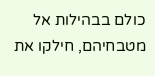כולם בבהילות אל מטבחיהם, חילקו את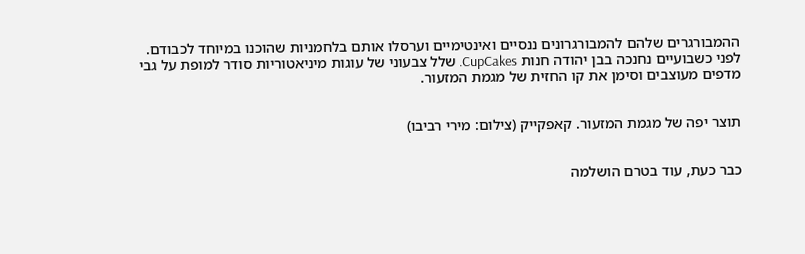ההמבורגרים שלהם להמבורגרונים ננסיים ואינטימיים וערסלו אותם בלחמניות שהוכנו במיוחד לכבודם. לפני כשבועיים נחנכה בבן יהודה חנות CupCakes. שלל צבעוני של עוגות מיניאטוריות סודר למופת על גבי מדפים מעוצבים וסימן את קו החזית של מגמת המזעור.


תוצר יפה של מגמת המזעור. קאפקייק (צילום: מירי רביבו)


כבר כעת, עוד בטרם הושלמה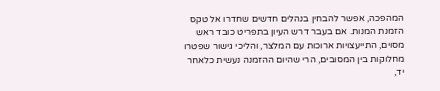המהפכה, אפשר להבחין בנהלים חדשים שחדרו אל טקס הזמנת המנות. אם בעבר דרש העיון בתפריט כובד ראש מסוים, התייעצויות ארוכות עם המלצר, והליכי גישור שפטרו מחלוקות בין המסובים, הרי שהיום ההזמנה נעשית כלאחר יד,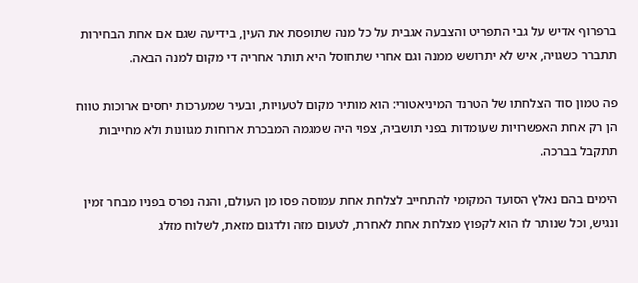ברפרוף אדיש על גבי התפריט והצבעה אגבית על כל מנה שתופסת את העין, בידיעה שגם אם אחת הבחירות תתברר כשגויה, איש לא יתרושש ממנה וגם אחרי שתחוסל היא תותר אחריה די מקום למנה הבאה.

פה טמון סוד הצלחתו של הטרנד המיניאטורי: הוא מותיר מקום לטעויות, ובעיר שמערכות יחסים ארוכות טווח הן רק אחת האפשרויות שעומדות בפני תושביה, צפוי היה שמגמה המבכרת ארוחות מגוונות ולא מחייבות תתקבל בברכה.

הימים בהם נאלץ הסועד המקומי להתחייב לצלחת אחת עמוסה פסו מן העולם, והנה נפרס בפניו מבחר זמין ונגיש, וכל שנותר לו הוא לקפוץ מצלחת אחת לאחרת, לטעום מזה ולדגום מזאת, לשלוח מזלג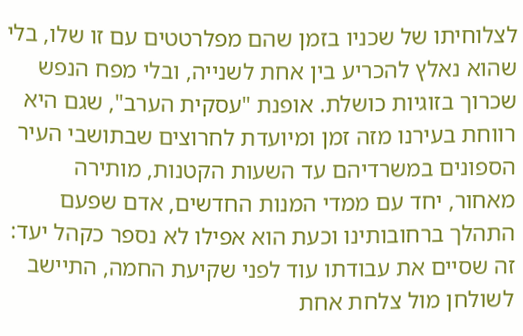לצלוחיתו של שכניו בזמן שהם מפלרטטים עם זו שלו, בלי שהוא נאלץ להכריע בין אחת לשנייה, ובלי מפח הנפש שכרוך בזוגיות כושלת. אופנת "עסקית הערב", שגם היא רווחת בעירנו מזה זמן ומיועדת לחרוצים שבתושבי העיר הספונים במשרדיהם עד השעות הקטנות, מותירה מאחור, יחד עם ממדי המנות החדשים, אדם שפעם התהלך ברחובותינו וכעת הוא אפילו לא נספר כקהל יעד: זה שסיים את עבודתו עוד לפני שקיעת החמה, התיישב לשולחן מול צלחת אחת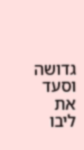גדושה וסעד את ליבו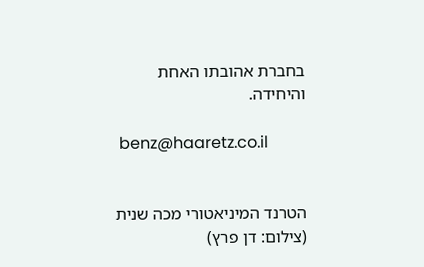בחברת אהובתו האחת והיחידה.

 benz@haaretz.co.il


הטרנד המיניאטורי מכה שנית (צילום: דן פרץ)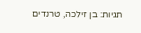תגיות: בן זילכה, טרנדים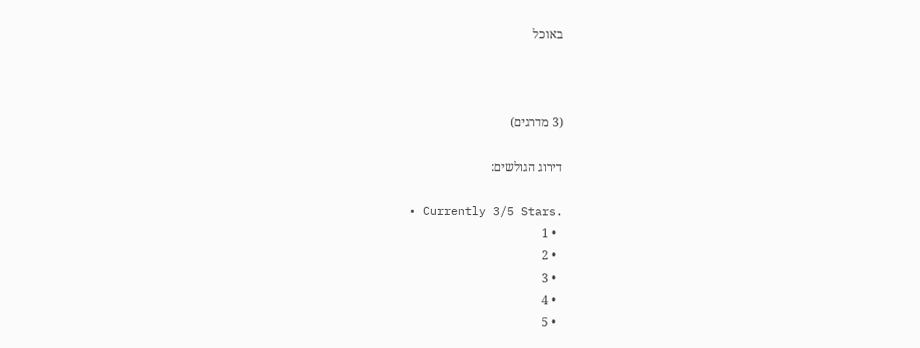באוכל



(3 מדרגים)

דירוג הגולשים:

  • Currently 3/5 Stars.
  • 1
  • 2
  • 3
  • 4
  • 5